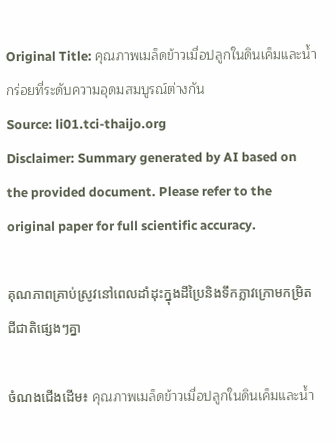Original Title: คุณภาพเมล็ดข้าวเมื่อปลูกในดินเค็มและน้ำกร่อยที่ระดับความอุดมสมบูรณ์ต่างกัน
Source: li01.tci-thaijo.org
Disclaimer: Summary generated by AI based on the provided document. Please refer to the original paper for full scientific accuracy.

គុណភាពគ្រាប់ស្រូវនៅពេលដាំដុះក្នុងដីប្រៃនិងទឹកភ្លាវក្រោមកម្រិតជីជាតិផ្សេងៗគ្នា

ចំណងជើងដើម៖ คุณภาพเมล็ดข้าวเมื่อปลูกในดินเค็มและน้ำ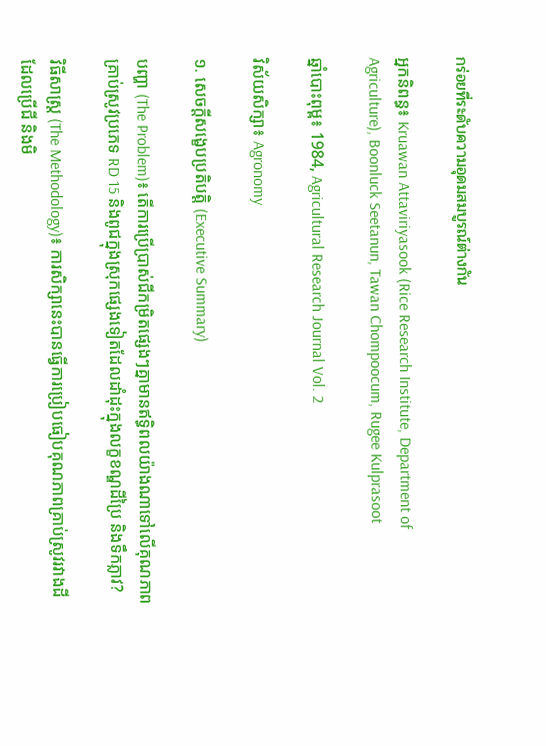กร่อยที่ระดับความอุดมสมบูรณ์ต่างกัน

អ្នកនិពន្ធ៖ Kruawan Attaviriyasook (Rice Research Institute, Department of Agriculture), Boonluck Seetanun, Tawan Chompoocum, Rugee Kulprasoot

ឆ្នាំបោះពុម្ព៖ 1984, Agricultural Research Journal Vol. 2

វិស័យសិក្សា៖ Agronomy

១. សេចក្តីសង្ខេបប្រតិបត្តិ (Executive Summary)

បញ្ហា (The Problem)៖ តើការប្រើប្រាស់ជីកម្រិតផ្សេងៗគ្នាមានឥទ្ធិពលយ៉ាងណាទៅលើគុណភាពគ្រាប់ស្រូវប្រភេទ RD 15 និងពូជក្នុងស្រុកផ្សេងទៀតដែលដាំដុះក្នុងលក្ខខណ្ឌដីប្រៃ និងទឹកភ្លាវ?

វិធីសាស្ត្រ (The Methodology)៖ ការសិក្សានេះបានធ្វើការប្រៀបធៀបគុណភាពគ្រាប់ស្រូវរវាងដីដែលប្រើជី និងមិ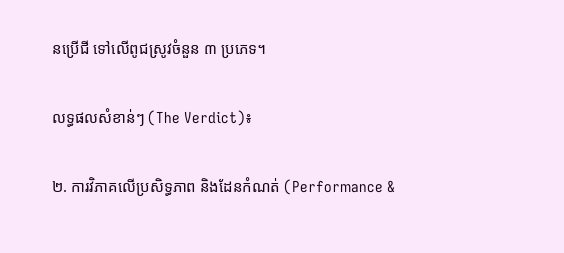នប្រើជី ទៅលើពូជស្រូវចំនួន ៣ ប្រភេទ។

លទ្ធផលសំខាន់ៗ (The Verdict)៖

២. ការវិភាគលើប្រសិទ្ធភាព និងដែនកំណត់ (Performance &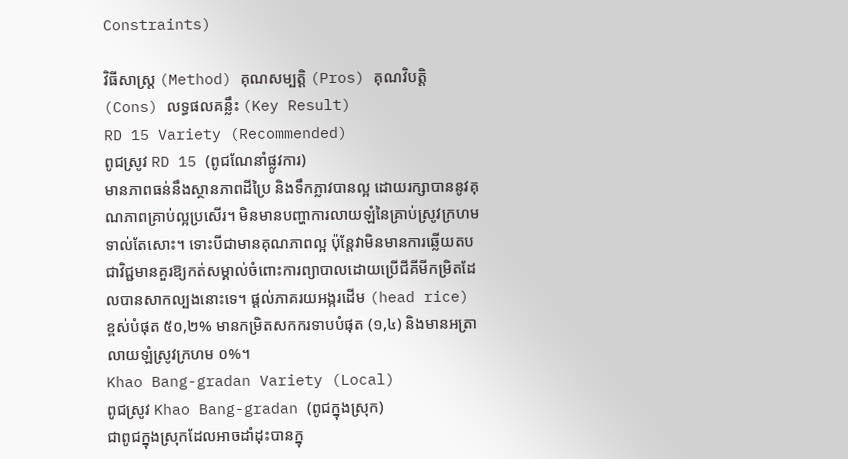Constraints)

វិធីសាស្ត្រ (Method) គុណសម្បត្តិ (Pros) គុណវិបត្តិ (Cons) លទ្ធផលគន្លឹះ (Key Result)
RD 15 Variety (Recommended)
ពូជស្រូវ RD 15 (ពូជណែនាំផ្លូវការ)
មានភាពធន់នឹងស្ថានភាពដីប្រៃ និងទឹកភ្លាវបានល្អ ដោយរក្សាបាននូវគុណភាពគ្រាប់ល្អប្រសើរ។ មិនមានបញ្ហាការលាយឡំនៃគ្រាប់ស្រូវក្រហមទាល់តែសោះ។ ទោះបីជាមានគុណភាពល្អ ប៉ុន្តែវាមិនមានការឆ្លើយតបជាវិជ្ជមានគួរឱ្យកត់សម្គាល់ចំពោះការព្យាបាលដោយប្រើជីគីមីកម្រិតដែលបានសាកល្បងនោះទេ។ ផ្តល់ភាគរយអង្ករដើម (head rice) ខ្ពស់បំផុត ៥០,២% មានកម្រិតសកករទាបបំផុត (១,៤) និងមានអត្រាលាយឡំស្រូវក្រហម ០%។
Khao Bang-gradan Variety (Local)
ពូជស្រូវ Khao Bang-gradan (ពូជក្នុងស្រុក)
ជាពូជក្នុងស្រុកដែលអាចដាំដុះបានក្នុ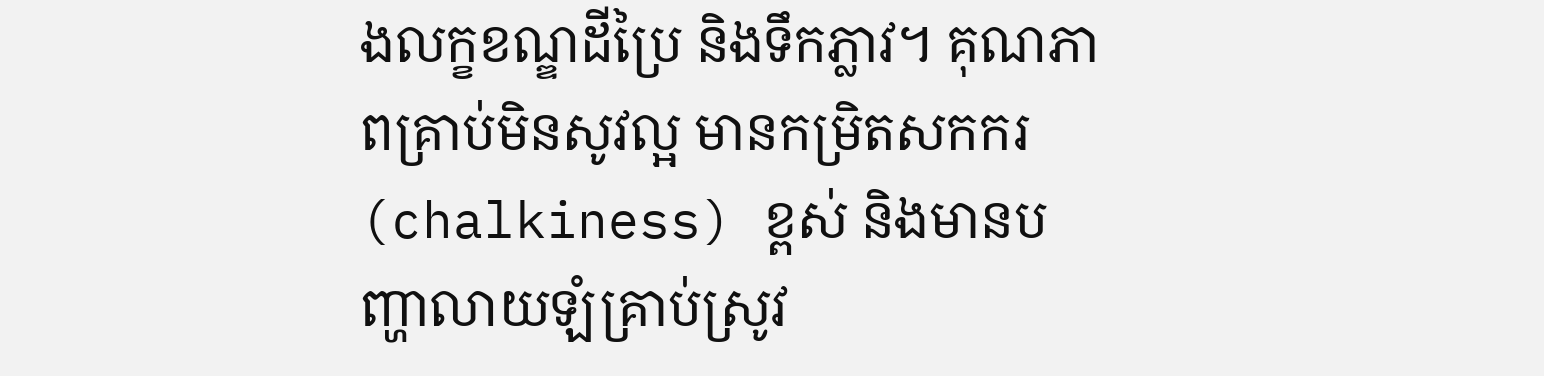ងលក្ខខណ្ឌដីប្រៃ និងទឹកភ្លាវ។ គុណភាពគ្រាប់មិនសូវល្អ មានកម្រិតសកករ (chalkiness) ខ្ពស់ និងមានបញ្ហាលាយឡំគ្រាប់ស្រូវ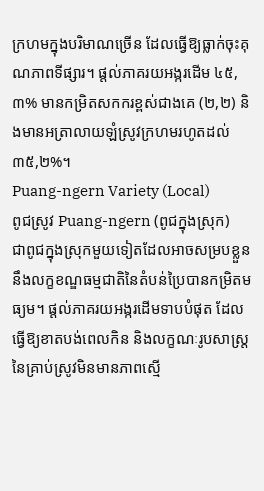ក្រហមក្នុងបរិមាណច្រើន ដែលធ្វើឱ្យធ្លាក់ចុះគុណភាពទីផ្សារ។ ផ្តល់ភាគរយអង្ករដើម ៤៥,៣% មានកម្រិតសកករខ្ពស់ជាងគេ (២,២) និងមានអត្រាលាយឡំស្រូវក្រហមរហូតដល់ ៣៥,២%។
Puang-ngern Variety (Local)
ពូជស្រូវ Puang-ngern (ពូជក្នុងស្រុក)
ជាពូជក្នុងស្រុកមួយទៀតដែលអាចសម្របខ្លួននឹងលក្ខខណ្ឌធម្មជាតិនៃតំបន់ប្រៃបានកម្រិតមធ្យម។ ផ្តល់ភាគរយអង្ករដើមទាបបំផុត ដែលធ្វើឱ្យខាតបង់ពេលកិន និងលក្ខណៈរូបសាស្ត្រនៃគ្រាប់ស្រូវមិនមានភាពស្មើ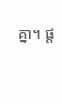គ្នា។ ផ្ត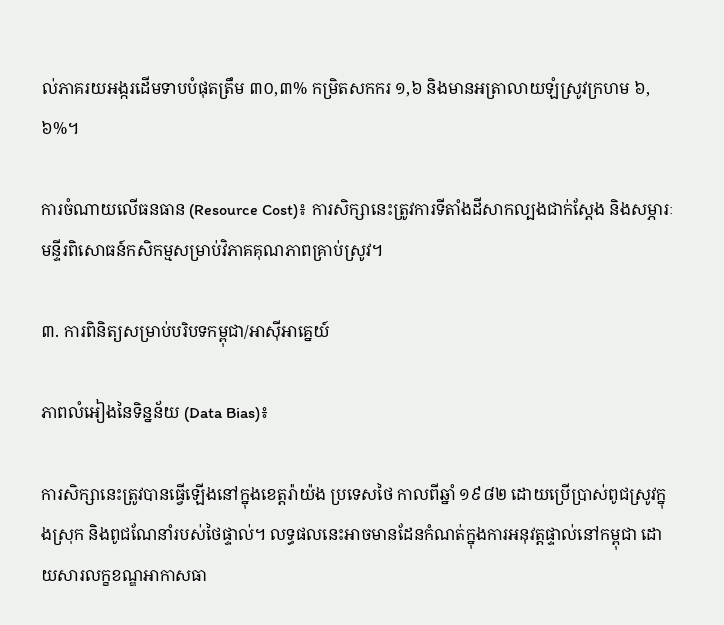ល់ភាគរយអង្ករដើមទាបបំផុតត្រឹម ៣០,៣% កម្រិតសកករ ១,៦ និងមានអត្រាលាយឡំស្រូវក្រហម ៦,៦%។

ការចំណាយលើធនធាន (Resource Cost)៖ ការសិក្សានេះត្រូវការទីតាំងដីសាកល្បងជាក់ស្តែង និងសម្ភារៈមន្ទីរពិសោធន៍កសិកម្មសម្រាប់វិភាគគុណភាពគ្រាប់ស្រូវ។

៣. ការពិនិត្យសម្រាប់បរិបទកម្ពុជា/អាស៊ីអាគ្នេយ៍

ភាពលំអៀងនៃទិន្នន័យ (Data Bias)៖

ការសិក្សានេះត្រូវបានធ្វើឡើងនៅក្នុងខេត្តរ៉ាយ៉ង ប្រទេសថៃ កាលពីឆ្នាំ ១៩៨២ ដោយប្រើប្រាស់ពូជស្រូវក្នុងស្រុក និងពូជណែនាំរបស់ថៃផ្ទាល់។ លទ្ធផលនេះអាចមានដែនកំណត់ក្នុងការអនុវត្តផ្ទាល់នៅកម្ពុជា ដោយសារលក្ខខណ្ឌអាកាសធា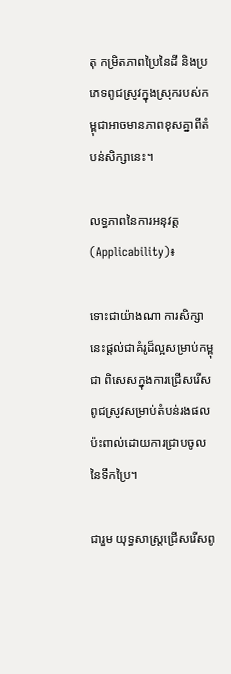តុ កម្រិតភាពប្រៃនៃដី និងប្រភេទពូជស្រូវក្នុងស្រុករបស់កម្ពុជាអាចមានភាពខុសគ្នាពីតំបន់សិក្សានេះ។

លទ្ធភាពនៃការអនុវត្ត (Applicability)៖

ទោះជាយ៉ាងណា ការសិក្សានេះផ្តល់ជាគំរូដ៏ល្អសម្រាប់កម្ពុជា ពិសេសក្នុងការជ្រើសរើសពូជស្រូវសម្រាប់តំបន់រងផលប៉ះពាល់ដោយការជ្រាបចូលនៃទឹកប្រៃ។

ជារួម យុទ្ធសាស្ត្រជ្រើសរើសពូ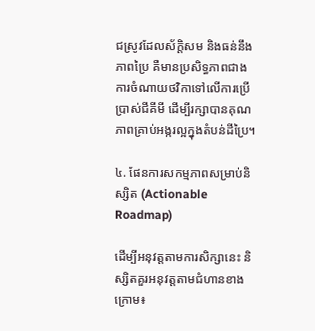ជស្រូវដែលស័ក្តិសម និងធន់នឹងភាពប្រៃ គឺមានប្រសិទ្ធភាពជាងការចំណាយថវិកាទៅលើការប្រើប្រាស់ជីគីមី ដើម្បីរក្សាបានគុណភាពគ្រាប់អង្ករល្អក្នុងតំបន់ដីប្រៃ។

៤. ផែនការសកម្មភាពសម្រាប់និស្សិត (Actionable Roadmap)

ដើម្បីអនុវត្តតាមការសិក្សានេះ និស្សិតគួរអនុវត្តតាមជំហានខាងក្រោម៖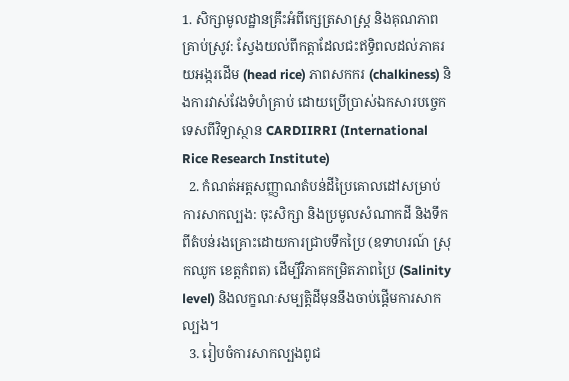1. សិក្សាមូលដ្ឋានគ្រឹះអំពីក្សេត្រសាស្ត្រ និងគុណភាពគ្រាប់ស្រូវ: ស្វែងយល់ពីកត្តាដែលជះឥទ្ធិពលដល់ភាគរយអង្ករដើម (head rice) ភាពសកករ (chalkiness) និងការវាស់វែងទំហំគ្រាប់ ដោយប្រើប្រាស់ឯកសារបច្ចេកទេសពីវិទ្យាស្ថាន CARDIIRRI (International Rice Research Institute)
  2. កំណត់អត្តសញ្ញាណតំបន់ដីប្រៃគោលដៅសម្រាប់ការសាកល្បង: ចុះសិក្សា និងប្រមូលសំណាកដី និងទឹកពីតំបន់រងគ្រោះដោយការជ្រាបទឹកប្រៃ (ឧទាហរណ៍ ស្រុកឈូក ខេត្តកំពត) ដើម្បីវិភាគកម្រិតភាពប្រៃ (Salinity level) និងលក្ខណៈសម្បត្តិដីមុននឹងចាប់ផ្តើមការសាកល្បង។
  3. រៀបចំការសាកល្បងពូជ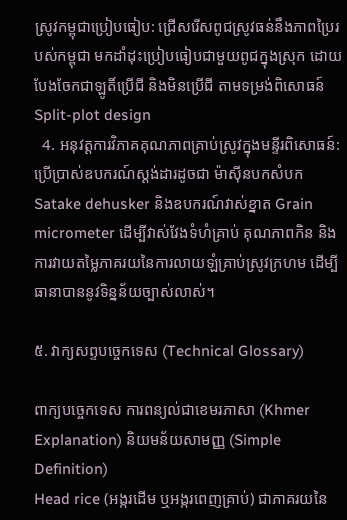ស្រូវកម្ពុជាប្រៀបធៀប: ជ្រើសរើសពូជស្រូវធន់នឹងភាពប្រៃរបស់កម្ពុជា មកដាំដុះប្រៀបធៀបជាមួយពូជក្នុងស្រុក ដោយបែងចែកជាឡូតិ៍ប្រើជី និងមិនប្រើជី តាមទម្រង់ពិសោធន៍ Split-plot design
  4. អនុវត្តការវិភាគគុណភាពគ្រាប់ស្រូវក្នុងមន្ទីរពិសោធន៍: ប្រើប្រាស់ឧបករណ៍ស្តង់ដារដូចជា ម៉ាស៊ីនបកសំបក Satake dehusker និងឧបករណ៍វាស់ខ្នាត Grain micrometer ដើម្បីវាស់វែងទំហំគ្រាប់ គុណភាពកិន និងការវាយតម្លៃភាគរយនៃការលាយឡំគ្រាប់ស្រូវក្រហម ដើម្បីធានាបាននូវទិន្នន័យច្បាស់លាស់។

៥. វាក្យសព្ទបច្ចេកទេស (Technical Glossary)

ពាក្យបច្ចេកទេស ការពន្យល់ជាខេមរភាសា (Khmer Explanation) និយមន័យសាមញ្ញ (Simple Definition)
Head rice (អង្ករដើម ឬអង្ករពេញគ្រាប់) ជាភាគរយនៃ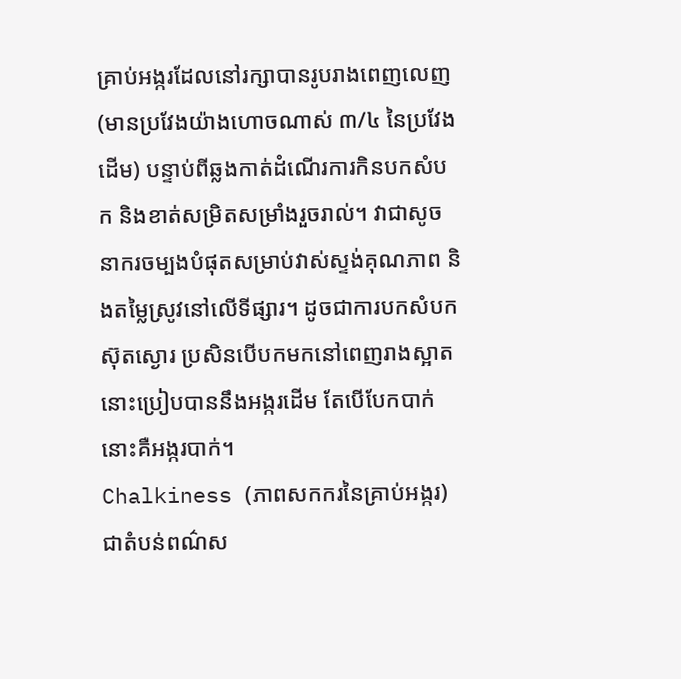គ្រាប់អង្ករដែលនៅរក្សាបានរូបរាងពេញលេញ (មានប្រវែងយ៉ាងហោចណាស់ ៣/៤ នៃប្រវែងដើម) បន្ទាប់ពីឆ្លងកាត់ដំណើរការកិនបកសំបក និងខាត់សម្រិតសម្រាំងរួចរាល់។ វាជាសូចនាករចម្បងបំផុតសម្រាប់វាស់ស្ទង់គុណភាព និងតម្លៃស្រូវនៅលើទីផ្សារ។ ដូចជាការបកសំបកស៊ុតស្ងោរ ប្រសិនបើបកមកនៅពេញរាងស្អាត នោះប្រៀបបាននឹងអង្ករដើម តែបើបែកបាក់ នោះគឺអង្ករបាក់។
Chalkiness (ភាពសកករនៃគ្រាប់អង្ករ) ជាតំបន់ពណ៌ស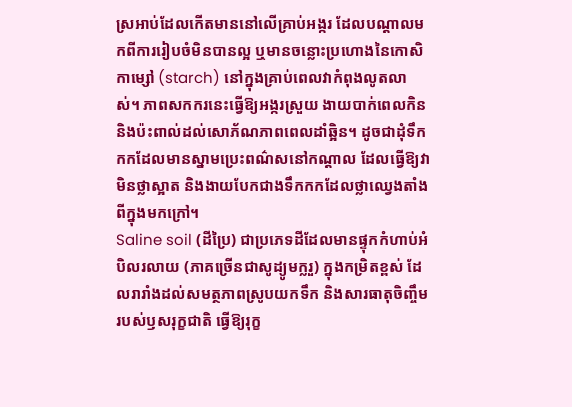ស្រអាប់ដែលកើតមាននៅលើគ្រាប់អង្ករ ដែលបណ្តាលមកពីការរៀបចំមិនបានល្អ ឬមានចន្លោះប្រហោងនៃកោសិកាម្សៅ (starch) នៅក្នុងគ្រាប់ពេលវាកំពុងលូតលាស់។ ភាពសកករនេះធ្វើឱ្យអង្ករស្រួយ ងាយបាក់ពេលកិន និងប៉ះពាល់ដល់សោភ័ណភាពពេលដាំឆ្អិន។ ដូចជាដុំទឹកកកដែលមានស្នាមប្រេះពណ៌សនៅកណ្តាល ដែលធ្វើឱ្យវាមិនថ្លាស្អាត និងងាយបែកជាងទឹកកកដែលថ្លាឈ្វេងតាំងពីក្នុងមកក្រៅ។
Saline soil (ដីប្រៃ) ជាប្រភេទដីដែលមានផ្ទុកកំហាប់អំបិលរលាយ (ភាគច្រើនជាសូដ្យូមក្លរួ) ក្នុងកម្រិតខ្ពស់ ដែលរារាំងដល់សមត្ថភាពស្រូបយកទឹក និងសារធាតុចិញ្ចឹមរបស់ឫសរុក្ខជាតិ ធ្វើឱ្យរុក្ខ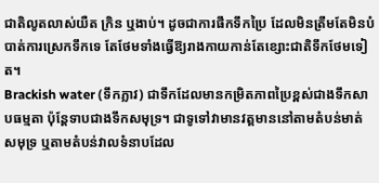ជាតិលូតលាស់យឺត ក្រិន ឬងាប់។ ដូចជាការផឹកទឹកប្រៃ ដែលមិនត្រឹមតែមិនបំបាត់ការស្រេកទឹកទេ តែថែមទាំងធ្វើឱ្យរាងកាយកាន់តែខ្សោះជាតិទឹកថែមទៀត។
Brackish water (ទឹកភ្លាវ) ជាទឹកដែលមានកម្រិតភាពប្រៃខ្ពស់ជាងទឹកសាបធម្មតា ប៉ុន្តែទាបជាងទឹកសមុទ្រ។ ជាទូទៅវាមានវត្តមាននៅតាមតំបន់មាត់សមុទ្រ ឬតាមតំបន់វាលទំនាបដែល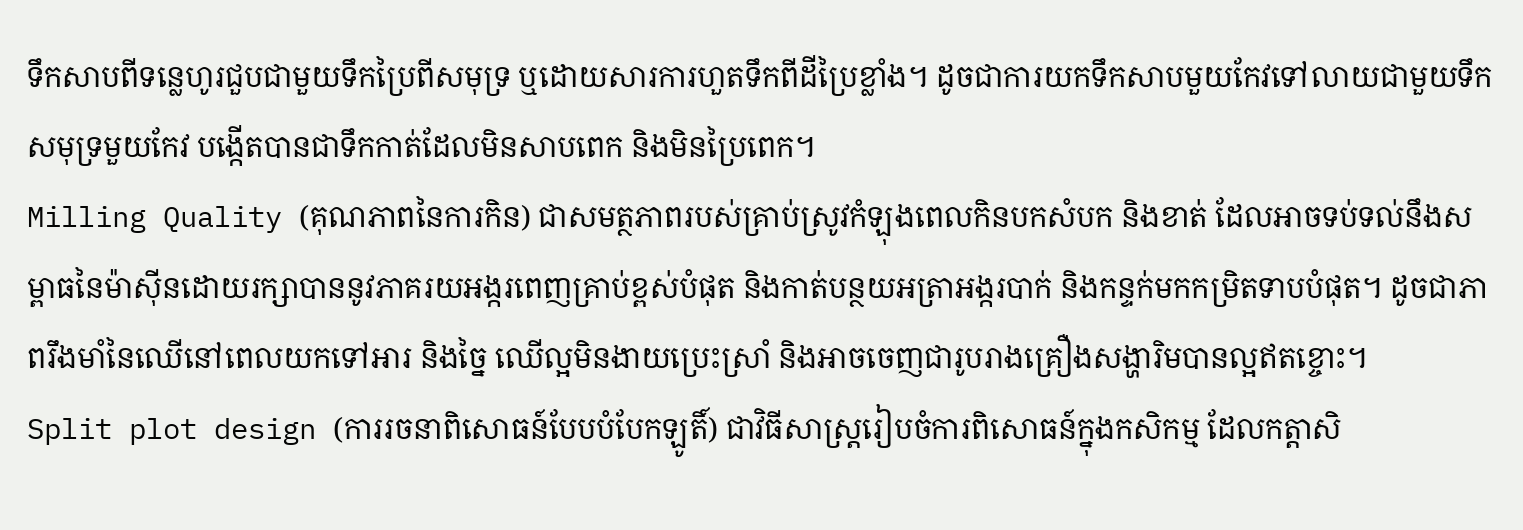ទឹកសាបពីទន្លេហូរជួបជាមួយទឹកប្រៃពីសមុទ្រ ឬដោយសារការហួតទឹកពីដីប្រៃខ្លាំង។ ដូចជាការយកទឹកសាបមួយកែវទៅលាយជាមួយទឹកសមុទ្រមួយកែវ បង្កើតបានជាទឹកកាត់ដែលមិនសាបពេក និងមិនប្រៃពេក។
Milling Quality (គុណភាពនៃការកិន) ជាសមត្ថភាពរបស់គ្រាប់ស្រូវកំឡុងពេលកិនបកសំបក និងខាត់ ដែលអាចទប់ទល់នឹងសម្ពាធនៃម៉ាស៊ីនដោយរក្សាបាននូវភាគរយអង្ករពេញគ្រាប់ខ្ពស់បំផុត និងកាត់បន្ថយអត្រាអង្ករបាក់ និងកន្ទក់មកកម្រិតទាបបំផុត។ ដូចជាភាពរឹងមាំនៃឈើនៅពេលយកទៅអារ និងច្នៃ ឈើល្អមិនងាយប្រេះស្រាំ និងអាចចេញជារូបរាងគ្រឿងសង្ហារិមបានល្អឥតខ្ចោះ។
Split plot design (ការរចនាពិសោធន៍បែបបំបែកឡូតិ៍) ជាវិធីសាស្ត្ររៀបចំការពិសោធន៍ក្នុងកសិកម្ម ដែលកត្តាសិ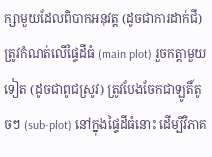ក្សាមួយដែលពិបាកអនុវត្ត (ដូចជាការដាក់ជី) ត្រូវកំណត់លើផ្ទៃដីធំ (main plot) រួចកត្តាមួយទៀត (ដូចជាពូជស្រូវ) ត្រូវបែងចែកជាឡូតិ៍តូចៗ (sub-plot) នៅក្នុងផ្ទៃដីធំនោះ ដើម្បីវិភាគ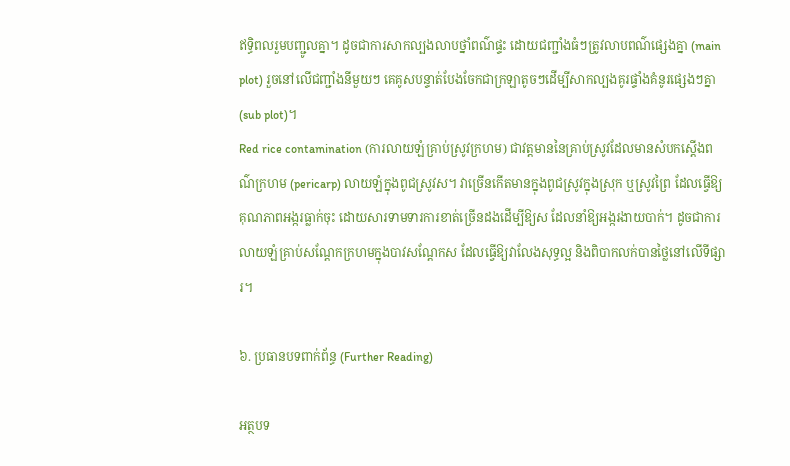ឥទ្ធិពលរួមបញ្ជូលគ្នា។ ដូចជាការសាកល្បងលាបថ្នាំពណ៌ផ្ទះ ដោយជញ្ជាំងធំៗត្រូវលាបពណ៌ផ្សេងគ្នា (main plot) រួចនៅលើជញ្ជាំងនីមួយៗ គេគូសបន្ទាត់បែងចែកជាក្រឡាតូចៗដើម្បីសាកល្បងគូរផ្ទាំងគំនូរផ្សេងៗគ្នា (sub plot)។
Red rice contamination (ការលាយឡំគ្រាប់ស្រូវក្រហម) ជាវត្តមាននៃគ្រាប់ស្រូវដែលមានសំបកស្តើងពណ៌ក្រហម (pericarp) លាយឡំក្នុងពូជស្រូវស។ វាច្រើនកើតមានក្នុងពូជស្រូវក្នុងស្រុក ឬស្រូវព្រៃ ដែលធ្វើឱ្យគុណភាពអង្ករធ្លាក់ចុះ ដោយសារទាមទារការខាត់ច្រើនដងដើម្បីឱ្យស ដែលនាំឱ្យអង្ករងាយបាក់។ ដូចជាការលាយឡំគ្រាប់សណ្តែកក្រហមក្នុងបាវសណ្តែកស ដែលធ្វើឱ្យវាលែងសុទ្ធល្អ និងពិបាកលក់បានថ្លៃនៅលើទីផ្សារ។

៦. ប្រធានបទពាក់ព័ន្ធ (Further Reading)

អត្ថបទ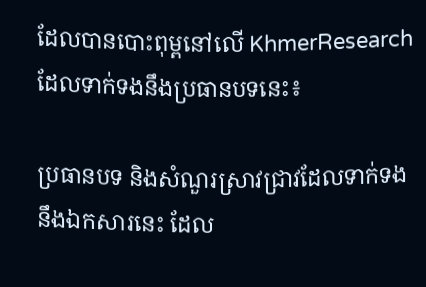ដែលបានបោះពុម្ពនៅលើ KhmerResearch ដែលទាក់ទងនឹងប្រធានបទនេះ៖

ប្រធានបទ និងសំណួរស្រាវជ្រាវដែលទាក់ទងនឹងឯកសារនេះ ដែល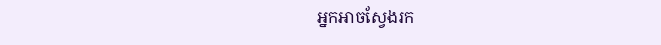អ្នកអាចស្វែងរក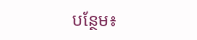បន្ថែម៖